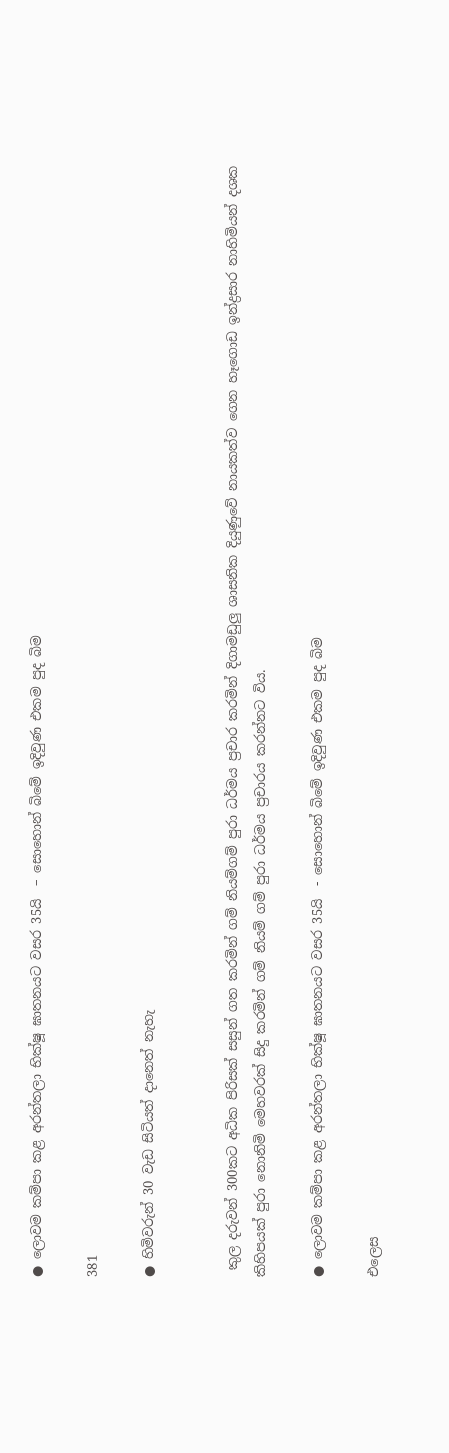● ලොවම කම්පා කළ අරන්තලා භික්ෂූ ඝාතනයට වසර 35යි  – සොහොන් බිමේ ඉදිවුණ එකම පුද බිම

381

● හිමිවරුන් 30 වැඩ සිටියත් දානෙත් නැහැ


 කුල දරුවන් 300කට අධික පිරිසක් සසුන් ගත කරමින් ගම් නියම්ගම් පුරා ධර්මය ප්‍රචාර කරමින් දිගාමඩුලු ශාසනික දියුණුවේ නායකත්ව ගෙන හෑගොඩ ඉන්ද්‍රසාර නාහිමියන් දශක කිහිපයක් පුරා නොනිමි මෙහවරක් සිදු කරමින් ගම් නියම් ගම් පුරා ධර්මය ප්‍රචාරය කරන්නට විය.

● ලොවම කම්පා කළ අරන්තලා භික්ෂූ ඝාතනයට වසර 35යි  - සොහොන් බිමේ ඉදිවුණ එකම පුද බිම

එලෙස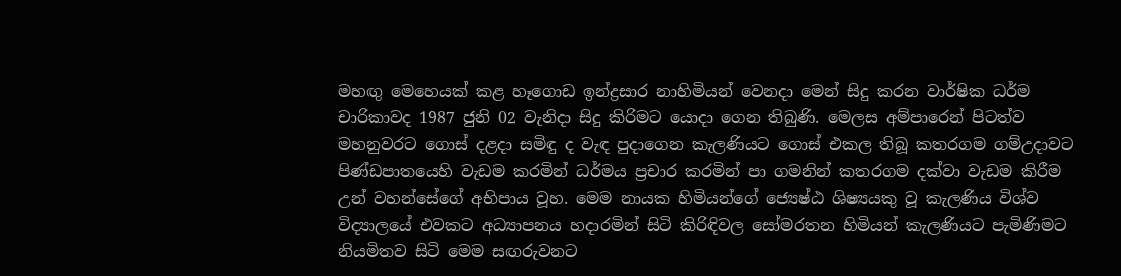මහඟු මෙහෙයක් කළ හෑගොඩ ඉන්ද්‍රසාර නාහිමියන් වෙනදා මෙන් සිදු කරන වාර්ෂික ධර්ම චාරිකාවද 1987 ජුනි 02 වැනිදා සිදු කිරිමට යොදා ගෙන තිබුණි. මෙලස අම්පාරෙන් පිටත්ව මහනුවරට ගොස් දළදා සමිඳු ද වැඳ පුදාගෙන කැලණියට ගොස් එකල තිබූ කතරගම ගම්උදාවට පිණ්ඩපාතයෙහි වැඩම කරමින් ධර්මය ප්‍රචාර කරමින් පා ගමනින් කතරගම දක්වා වැඩම කිරීම උන් වහන්සේගේ අභිපාය වූහ. මෙම නායක හිමියන්ගේ ජ්‍යෙෂ්ඨ ශිෂ්‍යයකු වූ කැලණිය විශ්ව විද්‍යාලයේ එවකට අධ්‍යාපනය හදාරමින් සිටි කිරිඳිවල සෝමරතන හිමියන් කැලණියට පැමිණිමට නියමිතව සිටි මෙම සඟරුවනට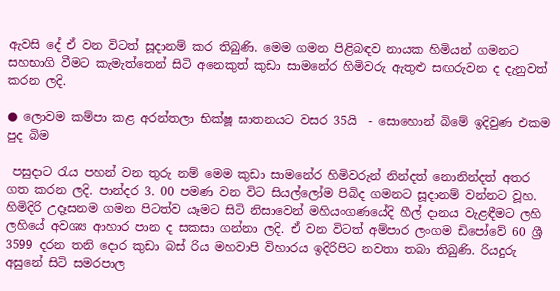ඇවසි දේ ඒ වන විටත් සූදානම් කර තිබුණි. මෙම ගමන පිළිබඳව නායක හිමියන් ගමනට සහභාගි වීමට කැමැත්තෙන් සිටි අනෙකුත් කුඩා සාමනේර හිමිවරු ඇතුළු සඟරුවන ද දැනුවත් කරන ලදි.

● ලොවම කම්පා කළ අරන්තලා භික්ෂූ ඝාතනයට වසර 35යි  - සොහොන් බිමේ ඉදිවුණ එකම පුද බිම

 පසුදාට රැය පහන් වන තුරු නම් මෙම කුඩා සාමනේර හිමිවරුන් නින්දත් නොනින්දත් අතර ගත කරන ලදි. පාන්දර 3. 00 පමණ වන විට සියල්ලෝම පිබිද ගමනට සූදානම් වන්නට වූහ. හිමිදිරි උදෑසනම ගමන පිටත්ව යෑමට සිටි නිසාවෙන් මහියංගණයේදි හීල් දානය වැළඳීමට ලහි ලහියේ අවශ්‍ය ආහාර පාන ද සකසා ගන්නා ලදි. ඒ වන විටත් අම්පාර ලංගම ඩිපෝවේ 60 ශ්‍රී 3599 දරන තනි දොර කුඩා බස් රිය මහවාපි විහාරය ඉදිරිපිට නවතා තබා තිබුණි. රියදුරු අසුනේ සිටි සමරපාල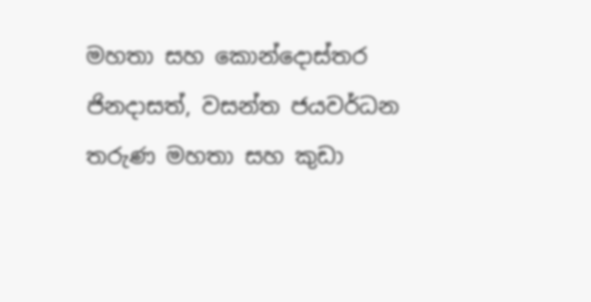මහතා සහ කොන්දොස්තර ජිනදාසත්, වසන්ත ජයවර්ධන තරුණ මහතා සහ කුඩා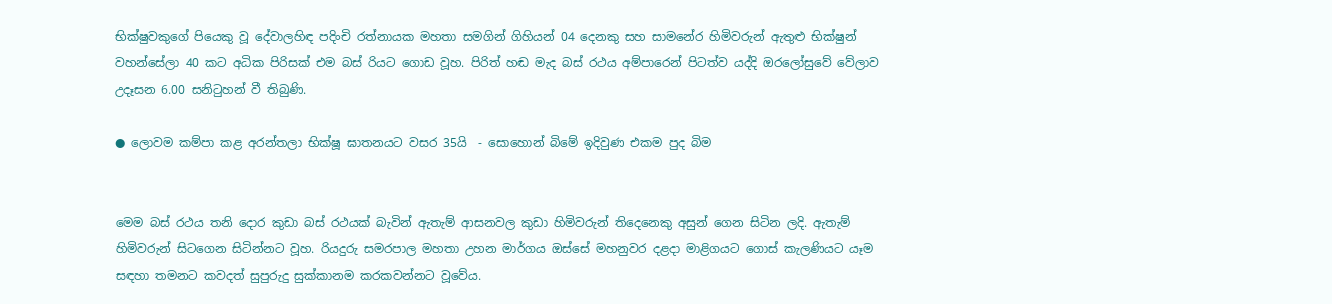භික්ෂුවකුගේ පියෙකු වූ දේවාලහිඳ පදිංචි රත්නායක මහතා සමගින් ගිහියන් 04 දෙනකු සහ සාමනේර හිමිවරුන් ඇතුළු භික්ෂුන් වහන්සේලා 40 කට අධික පිරිසක් එම බස් රියට ගොඩ වූහ. පිරිත් හඬ මැද බස් රථය අම්පාරෙන් පිටත්ව යද්දි ඔරලෝසුවේ වේලාව උදෑසන 6.00 සනිටුහන් වී තිබුණි.

● ලොවම කම්පා කළ අරන්තලා භික්ෂූ ඝාතනයට වසර 35යි  - සොහොන් බිමේ ඉදිවුණ එකම පුද බිම


මෙම බස් රථය තනි දොර කුඩා බස් රථයක් බැවින් ඇතැම් ආසනවල කුඩා හිමිවරුන් තිදෙනෙකු අසුන් ගෙන සිටින ලදි. ඇතැම් හිමිවරුන් සිටගෙන සිටින්නට වූහ. රියදුරු සමරපාල මහතා උහන මාර්ගය ඔස්සේ මහනුවර දළදා මාළිගයට ගොස් කැලණියට යෑම සඳහා තමනට කවදත් සුපුරුදු සුක්කානම කරකවන්නට වූවේය.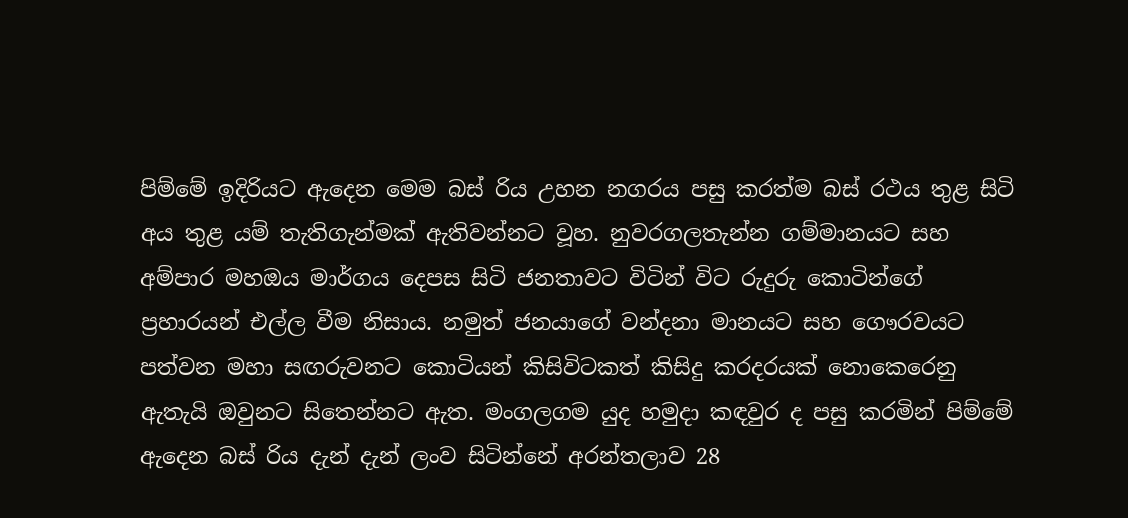පිම්මේ ඉදිරියට ඇදෙන මෙම බස් රිය උහන නගරය පසු කරත්ම බස් රථය තුළ සිටි අය තුළ යම් තැතිගැන්මක් ඇතිවන්නට වූහ. නුවරගලතැන්න ගම්මානයට සහ අම්පාර මහඔය මාර්ගය දෙපස සිටි ජනතාවට විටින් විට රුදුරු කොටින්ගේ ප්‍රහාරයන් එල්ල වීම නිසාය. නමුත් ජනයාගේ වන්දනා මානයට සහ ගෞරවයට පත්වන මහා සඟරුවනට කොටියන් කිසිවිටකත් කිසිදු කරදරයක් නොකෙරෙනු ඇතැයි ඔවුනට සිතෙන්නට ඇත. මංගලගම යුද හමුදා කඳවුර ද පසු කරමින් පිම්මේ ඇදෙන බස් රිය දැන් දැන් ලංව සිටින්නේ අරන්තලාව 28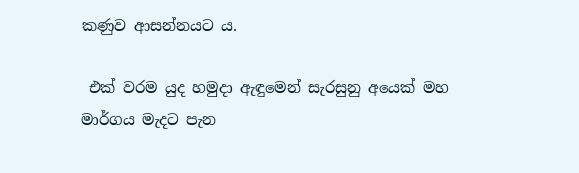කණුව ආසන්නයට ය.

 එක් වරම යුද හමුදා ඇඳුමෙන් සැරසුනු අයෙක් මහ මාර්ගය මැදට පැන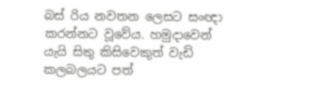බස් රිය නවතන ලෙසට සංඥා කරන්නට වූවේය. හමුදාවෙන් යැයි සිතු කිසිවෙකුත් වැඩි කලබලයට පත්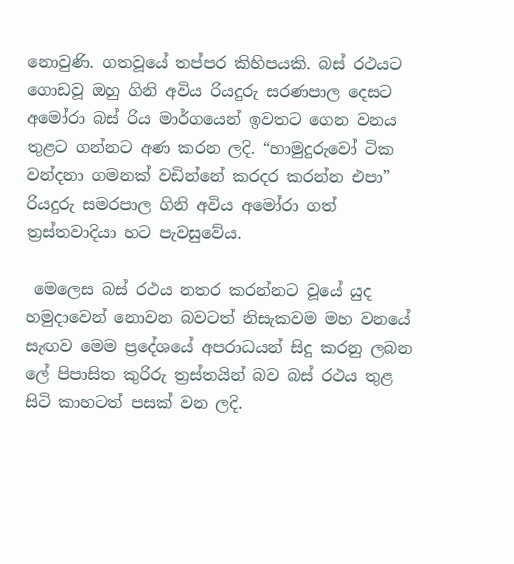නොවුණි. ගතවූයේ තප්පර කිහිපයකි. බස් රථයට ගොඩවූ ඔහු ගිනි අවිය රියදුරු සරණපාල දෙසට අමෝරා බස් රිය මාර්ගයෙන් ඉවතට ගෙන වනය තුළට ගන්නට අණ කරන ලදි. “හාමුදුරුවෝ ටික වන්දනා ගමනක් වඩින්නේ කරදර කරන්න එපා” රියදුරු සමරපාල ගිනි අවිය අමෝරා ගත් ත්‍රස්තවාදියා හට පැවසුවේය.

 මෙලෙස බස් රථය නතර කරන්නට වූයේ යුද හමුදාවෙන් නොවන බවටත් නිසැකවම මහ වනයේ සැඟව මෙම ප්‍රදේශයේ අපරාධයන් සිදු කරනු ලබන ලේ පිපාසිත කුරිරු ත්‍රස්තයින් බව බස් රථය තුළ සිටි කාහටත් පසක් වන ලදි.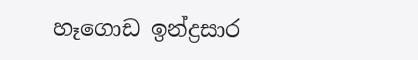හෑගොඩ ඉන්ද්‍රසාර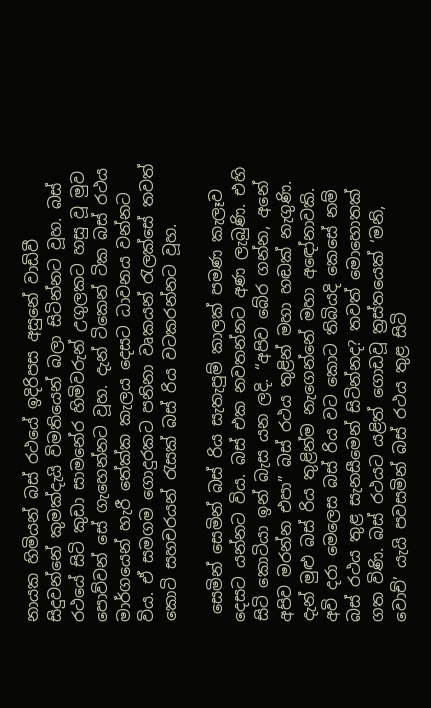නායක හිමියන් බස් රථයේ ඉදිරිපස අසුනේ වාඩිවී සිදුවන්නේ කුමක්දැයි විමතියෙන් බලා සිටින්නට වූහ. බස් රථයේ සිටි කුඩා සාමනේර හිමිවරුන් උගුලකට හසු වූ මුව පොව්වන් සේ ගැහෙන්නට වූහ. දැන් ටිකෙන් ටික බස් රථය මාර්ගයෙන් හැරී තේක්ක කැලය දෙසට ධාවනය වන්නට විය. ඒ සමගම ගොදුරකට පනිනා වෘකයන් රැලක්සේ තවත් කොටි සහචරයන් රැසක් බස් රිය වටකරන්නට වූහ.

 සෙමින් සෙමින් බස් රිය සැතැපුම් කාලක් පමණ කැලෑව දෙසට යන්නට විය. බස් එක නවතන්නට අණ ලැබුණි. එහි සිටි කොටියා ඉන් බැස යන ලදි. “අපිව බේර ගන්න, අනේ අපිව මරන්න එපා” බස් රථය තුළින් මහා හඬක් නැගුණි. දැන් මුළු බස් රිය තුළින්ම නැගෙන්නේ මහා අඳෝනාවකි. අවි දරා මෙලෙස බස් රිය වට කොට තිබියදි කෙසේ නම් බස් රථය තුළ සැනසීමෙන් සිටින්නද? තවත් මොහොතක් ගත විණි. බස් රථයට යළිත් ගොඩවූ ත්‍රස්තයෙක් ‘මනි, වොච්’ යැයි පවසමින් බස් රථය තුළ සිටි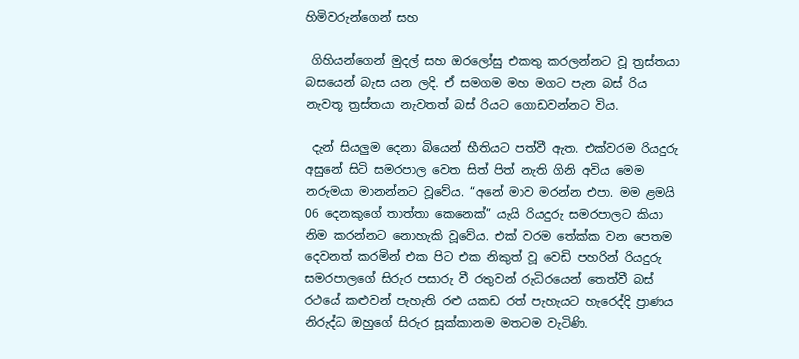හිමිවරුන්ගෙන් සහ

 ගිහියන්ගෙන් මුදල් සහ ඔරලෝසු එකතු කරලන්නට වූ ත්‍රස්තයා බසයෙන් බැස යන ලදි. ඒ සමගම මහ මගට පැන බස් රිය නැවතූ ත්‍රස්තයා නැවතත් බස් රියට ගොඩවන්නට විය.

 දැන් සියලුම දෙනා බියෙන් භීතියට පත්වී ඇත. එක්වරම රියදුරු අසුනේ සිටි සමරපාල වෙත සිත් පිත් නැති ගිනි අවිය මෙම නරුමයා මානන්නට වූවේය. “අනේ මාව මරන්න එපා. මම ළමයි 06 දෙනකුගේ තාත්තා කෙනෙක්” යැයි රියදුරු සමරපාලට කියා නිම කරන්නට නොහැකි වූවේය. එක් වරම තේක්ක වන පෙතම දෙවනත් කරමින් එක පිට එක නිකුත් වූ වෙඩි පහරින් රියදුරු සමරපාලගේ සිරුර පසාරු වී රතුවන් රුධිරයෙන් තෙත්වී බස් රථයේ කළුවන් පැහැති රළු යකඩ රත් පැහැයට හැරෙද්දි ප්‍රාණය නිරුද්ධ ඔහුගේ සිරුර සූක්කානම මතටම වැටිණි.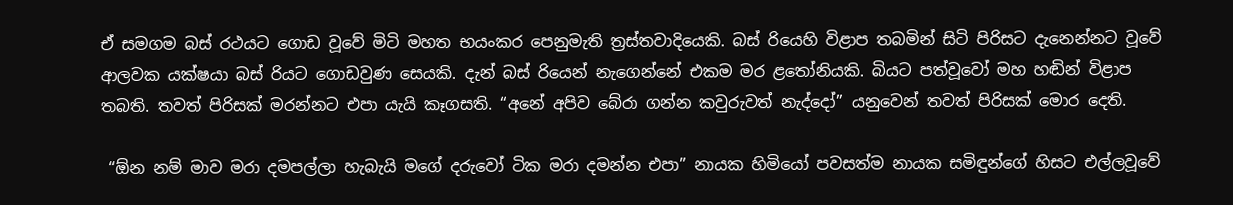ඒ සමගම බස් රථයට ගොඩ වූවේ මිටි මහත භයංකර පෙනුමැති ත්‍රස්තවාදියෙකි. බස් රියෙහි විළාප තබමින් සිටි පිරිසට දැනෙන්නට වූවේ ආලවක යක්ෂයා බස් රියට ගොඩවුණ සෙයකි. දැන් බස් රියෙන් නැගෙන්නේ එකම මර ළතෝනියකි. බියට පත්වූවෝ මහ හඬින් විළාප තබති. තවත් පිරිසක් මරන්නට එපා යැයි කෑගසති. “අනේ අපිව බේරා ගන්න කවුරුවත් නැද්දෝ” යනුවෙන් තවත් පිරිසක් මොර දෙති.

 “ඕන නම් මාව මරා දමපල්ලා හැබැයි මගේ දරුවෝ ටික මරා දමන්න එපා” නායක හිමියෝ පවසත්ම නායක සමිඳුන්ගේ හිසට එල්ලවූවේ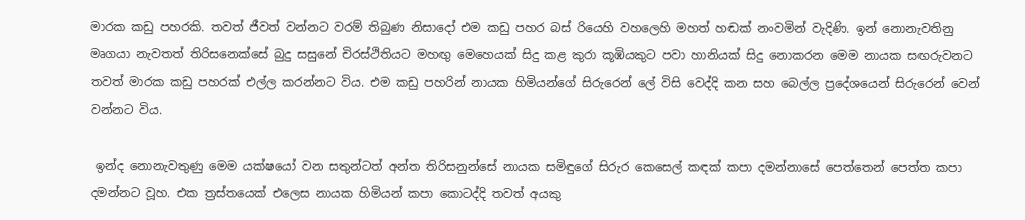මාරක කඩු පහරකි. තවත් ජීවත් වන්නට වරම් තිබුණ නිසාදෝ එම කඩු පහර බස් රියෙහි වහලෙහි මහත් හඬක් නංවමින් වැදිණි. ඉන් නොනැවතිනු මෘගයා නැවතත් තිරිසනෙක්සේ බුදු සසුනේ චිරස්ථිතියට මහඟු මෙහෙයක් සිදු කළ කුරා කූඹියකුට පවා හානියක් සිදු නොකරන මෙම නායක සඟරුවනට තවත් මාරක කඩු පහරක් එල්ල කරන්නට විය. එම කඩු පහරින් නායක හිමියන්ගේ සිරුරෙන් ලේ විසි වෙද්දි කන සහ බෙල්ල ප්‍රදේශයෙන් සිරුරෙන් වෙන් වන්නට විය.

 ඉන්ද නොනැවතුණු මෙම යක්ෂයෝ වන සතුන්ටත් අන්ත තිරිසනුන්සේ නායක සමිඳුගේ සිරුර කෙසෙල් කඳක් කපා දමන්නාසේ පෙත්තෙන් පෙත්ත කපා දමන්නට වූහ. එක ත්‍රස්තයෙක් එලෙස නායක හිමියන් කපා කොටද්දි තවත් අයකු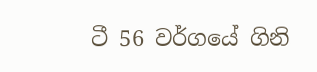ටී 56 වර්ගයේ ගිනි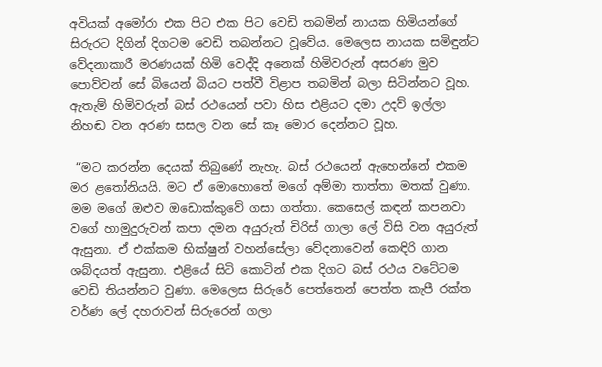අවියක් අමෝරා එක පිට එක පිට වෙඩි තබමින් නායක හිමියන්ගේ සිරුරට දිගින් දිගටම වෙඩි තබන්නට වූවේය. මෙලෙස නායක සමිඳුන්ට වේදනාකාරී මරණයක් හිමි වෙද්දි අනෙක් හිමිවරුන් අසරණ මුව පොව්වන් සේ බියෙන් බියට පත්වී විළාප තබමින් බලා සිටින්නට වූහ. ඇතැම් හිමිවරුන් බස් රථයෙන් පවා හිස එළියට දමා උදව් ඉල්ලා නිහඬ වන අරණ සසල වන සේ කෑ මොර දෙන්නට වූහ.

 “මට කරන්න දෙයක් තිබුණේ නැහැ. බස් රථයෙන් ඇහෙන්නේ එකම මර ළතෝනියයි. මට ඒ මොහොතේ මගේ අම්මා තාත්තා මතක් වුණා. මම මගේ ඔළුව ඔඩොක්කුවේ ගසා ගත්තා. කෙසෙල් කඳන් කපනවා වගේ හාමුදුරුවන් කපා දමන අයුරුත් චිරිස් ගාලා ලේ විසි වන අයුරුත් ඇසුනා. ඒ එක්කම භික්ෂුන් වහන්සේලා වේදනාවෙන් කෙඳිරි ගාන ශබ්දයත් ඇසුනා. එළියේ සිටි කොටින් එක දිගට බස් රථය වටේටම වෙඩි තියන්නට වුණා. මෙලෙස සිරුරේ පෙත්තෙන් පෙත්ත කැපී රක්ත වර්ණ ලේ දහරාවන් සිරුරෙන් ගලා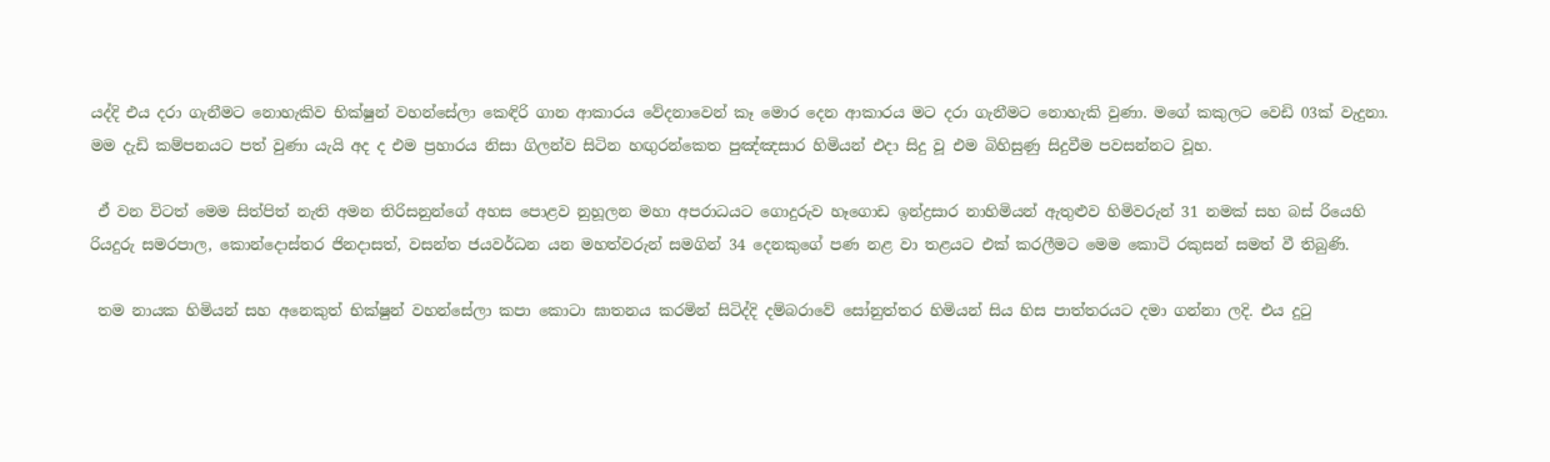යද්දි එය දරා ගැනීමට නොහැකිව භික්ෂුන් වහන්සේලා කෙඳිරි ගාන ආකාරය වේදනාවෙන් කෑ මොර දෙන ආකාරය මට දරා ගැනීමට නොහැකි වුණා. මගේ කකුලට වෙඩි 03ක් වැදුනා. මම දැඩි කම්පනයට පත් වුණා යැයි අද ද එම ප්‍රහාරය නිසා ගිලන්ව සිටින හඟුරන්කෙත පුඤ්ඤසාර හිමියන් එදා සිදු වූ එම බිහිසුණු සිදුවීම පවසන්නට වූහ.

 ඒ වන විටත් මෙම සිත්පිත් නැති අමන තිරිසනුන්ගේ අහස පොළව නුහූලන මහා අපරාධයට ගොදුරුව හෑගොඩ ඉන්ද්‍රසාර නාහිමියන් ඇතුළුව හිමිවරුන් 31 නමක් සහ බස් රියෙහි රියදුරු සමරපාල, කොන්දොස්තර ජිනදාසත්, වසන්ත ජයවර්ධන යන මහත්වරුන් සමගින් 34 දෙනකුගේ පණ නළ වා තළයට එක් කරලීමට මෙම කොටි රකුසන් සමත් වී තිබුණි.

 තම නායක හිමියන් සහ අනෙකුත් භික්ෂුන් වහන්සේලා කපා කොටා ඝාතනය කරමින් සිටිද්දි දම්බරාවේ සෝනුත්තර හිමියන් සිය හිස පාත්තරයට දමා ගන්නා ලදි. එය දුටු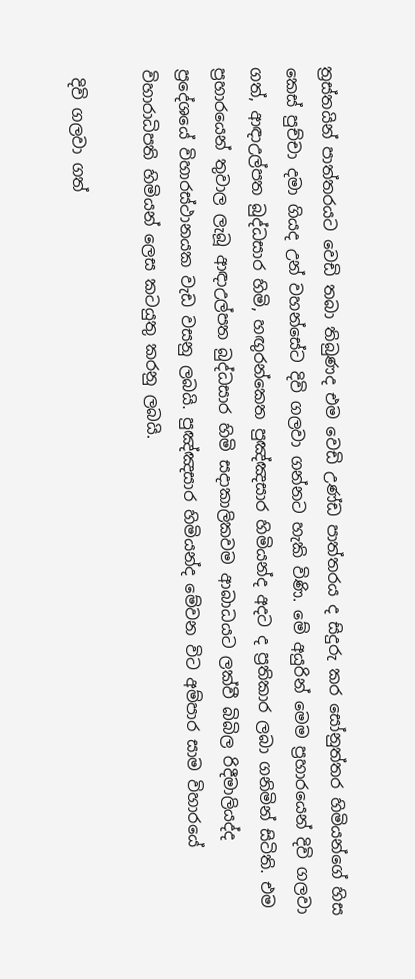ත්‍රස්තයින් පාත්තරයට වෙඩි තබා තිබුණද එම වෙඩි උණ්ඩ පාත්තරය ද සිදුරු කර සෝනුත්තර හිමියන්ගේ හිස කෙස් පුච්චා දමා ගියද උන් වහන්සේට දිවි ගලවා ගන්නට හැකි විණි. මේ අයුරින් මෙම ප්‍රහාරයෙන් දිවි ගලවා ගත්, ආඳාඋල්පත බුද්ධසාර හිමි, හඟුරන්කෙත පුඤ්ඤසාර හිමියන්ද අදට ද ප්‍රතිකාර ලබා ගනිමින් සිටිති. එම ප්‍රහාරයෙන් තුවාල ලැබූ ආඳාඋල්පත බුද්ධසාර හිමි සදාකාලිකවම ආබාධයට ලක්වී බිබිල රිදීමාලියද්ද ප්‍රදේශයේ විහාරස්ථානයක වැඩ වසනු ලබයි. පුඤ්ඤසාර හිමියන්ද මේවන විට අම්පාර සාම විහාරයේ විහාරාධිපති හිමියන් ලෙස කටයුතු කරනු ලබයි.

 දිවි ගලවා ගත්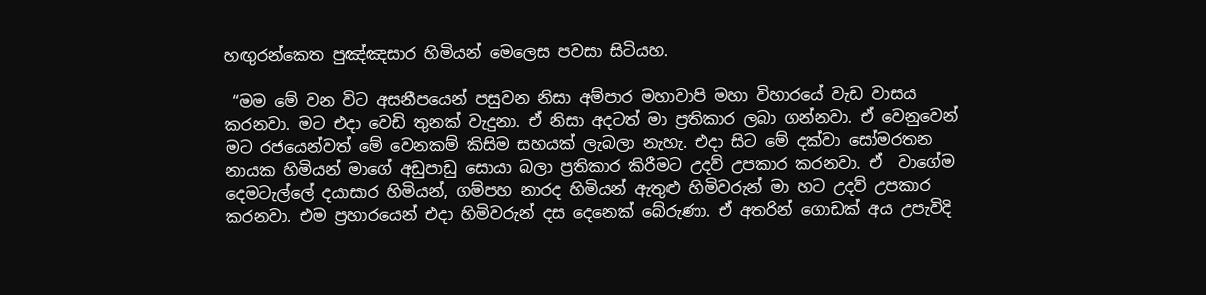හඟුරන්කෙත පුඤ්ඤසාර හිමියන් මෙලෙස පවසා සිටියහ.

 “මම මේ වන විට අසනීපයෙන් පසුවන නිසා අම්පාර මහාවාපි මහා විහාරයේ වැඩ වාසය කරනවා. මට එදා වෙඩි තුනක් වැදුනා. ඒ නිසා අදටත් මා ප්‍රතිකාර ලබා ගන්නවා. ඒ වෙනුවෙන් මට රජයෙන්වත් මේ වෙනකම් කිසිම සහයක් ලැබලා නැහැ. එදා සිට මේ දක්වා සෝමරතන නායක හිමියන් මාගේ අඩුපාඩු සොයා බලා ප්‍රතිකාර කිරීමට උදව් උපකාර කරනවා. ඒ  වාගේම දෙමටැල්ලේ දයාසාර හිමියන්, ගම්පහ නාරද හිමියන් ඇතුළු හිමිවරුන් මා හට උදව් උපකාර කරනවා. එම ප්‍රහාරයෙන් එදා හිමිවරුන් දස දෙනෙක් බේරුණා. ඒ අතරින් ගොඩක් අය උපැවිදි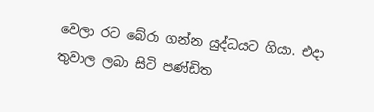වෙලා රට බේරා ගන්න යුද්ධයට ගියා. එදා තුවාල ලබා සිටි පණ්ඩිත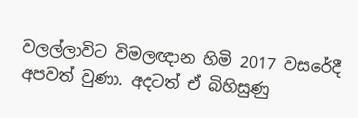වලල්ලාවිට විමලඥාන හිමි 2017 වසරේදී අපවත් වුණා. අදටත් ඒ බිහිසුණු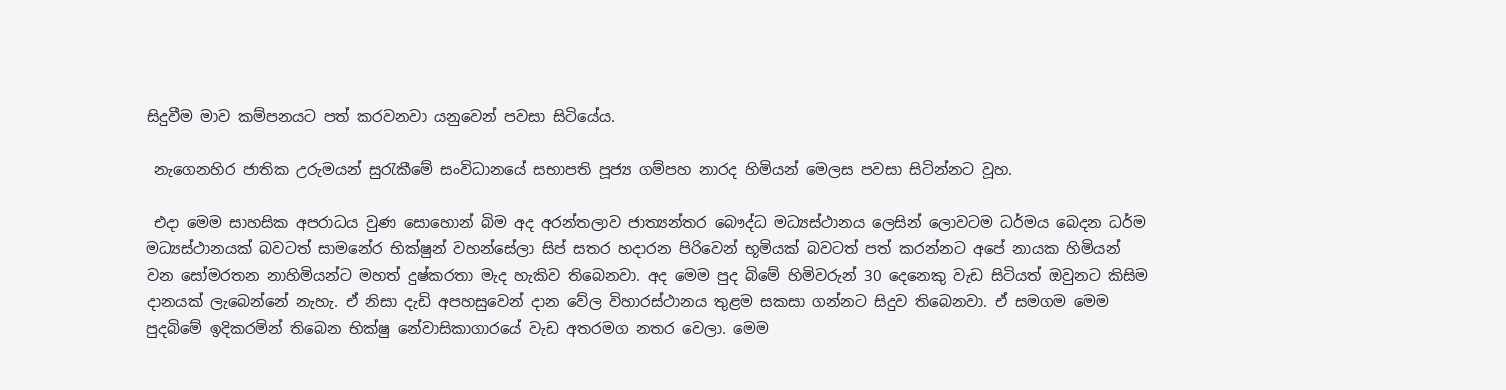සිදුවීම මාව කම්පනයට පත් කරවනවා යනුවෙන් පවසා සිටියේය.

 නැගෙනහිර ජාතික උරුමයන් සුරැකීමේ සංවිධානයේ සභාපති පූජ්‍ය ගම්පහ නාරද හිමියන් මෙලස පවසා සිටින්නට වූහ.

 එදා මෙම සාහසික අපරාධය වුණ සොහොන් බිම අද අරන්තලාව ජාත්‍යන්තර බෞද්ධ මධ්‍යස්ථානය ලෙසින් ලොවටම ධර්මය බෙදන ධර්ම මධ්‍යස්ථානයක් බවටත් සාමනේර භික්ෂුන් වහන්සේලා සිප් සතර හදාරන පිරිවෙන් භූමියක් බවටත් පත් කරන්නට අපේ නායක හිමියන් වන සෝමරතන නාහිමියන්ට මහත් දුෂ්කරතා මැද හැකිව තිබෙනවා. අද මෙම පුද බිමේ හිමිවරුන් 30 දෙනෙකු වැඩ සිටියත් ඔවුනට කිසිම දානයක් ලැබෙන්නේ නැහැ. ඒ නිසා දැඩි අපහසුවෙන් දාන වේල විහාරස්ථානය තුළම සකසා ගන්නට සිදුව තිබෙනවා. ඒ සමගම මෙම පුදබිමේ ඉදිකරමින් තිබෙන භික්ෂු නේවාසිකාගාරයේ වැඩ අතරමග නතර වෙලා. මෙම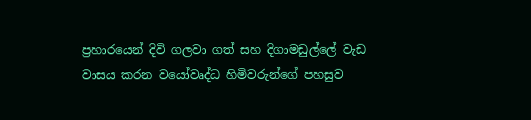ප්‍රහාරයෙන් දිවි ගලවා ගත් සහ දිගාමඩුල්ලේ වැඩ වාසය කරන වයෝවෘද්ධ හිමිවරුන්ගේ පහසුව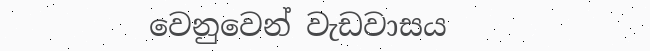වෙනුවෙන් වැඩවාසය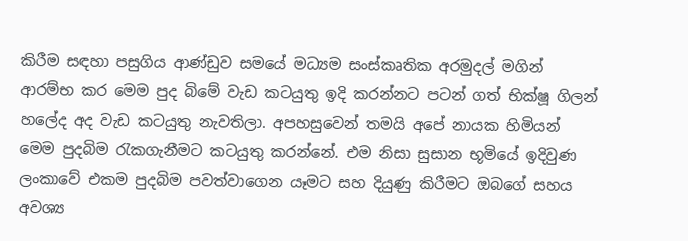කිරීම සඳහා පසුගිය ආණ්ඩුව සමයේ මධ්‍යම සංස්කෘතික අරමුදල් මගින් ආරම්භ කර මෙම පුද බිමේ වැඩ කටයුතු ඉදි කරන්නට පටන් ගත් භික්ෂූ ගිලන් හලේද අද වැඩ කටයුතු නැවතිලා. අපහසුවෙන් තමයි අපේ නායක හිමියන් මෙම පුදබිම රැකගැනීමට කටයුතු කරන්නේ. එම නිසා සුසාන භූමියේ ඉදිවුණ ලංකාවේ එකම පුදබිම පවත්වාගෙන යෑමට සහ දියුණු කිරීමට ඔබගේ සහය අවශ්‍ය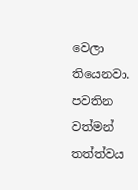වෙලා තියෙනවා. පවතින වත්මන් තත්ත්වය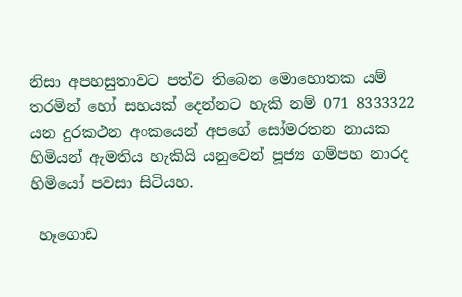නිසා අපහසුතාවට පත්ව තිබෙන මොහොතක යම් තරමින් හෝ සහයක් දෙන්නට හැකි නම් 071 8333322 යන දුරකථන අංකයෙන් අපගේ සෝමරතන නායක හිමියන් ඇමතිය හැකියි යනුවෙන් පූජ්‍ය ගම්පහ නාරද හිමියෝ පවසා සිටියහ.

 හෑගොඩ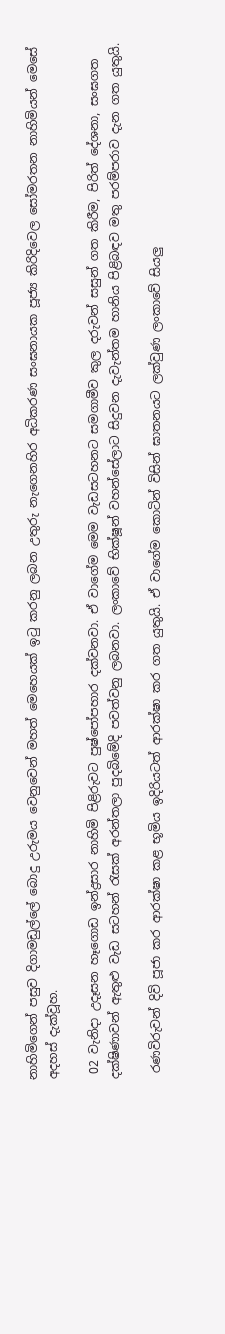නාහිමිගෙන් පසුව දිගාමඩුල්ලේ බොදු උරුමය වෙනුවෙන් මහත් මෙහෙයක් ඉටු කරනු ලබන උතුරු නැගෙනහිර අධිකරණ සංඝනායක පූජ්‍ය කිරිදිවෙල සෝමරතන නාහිමියන් මෙසේ අදහස් දැක්වූහ.

 02 වැනිදා උදෑසන හෑගොඩ ඉන්ද්‍රසාර නාහිමි පිළිරුවට පුෂ්පෝපහාර දක්වනවා. ඒ වාගේම මෙම වැඩසටහනට සමගාමීව කුල දරුවන් සසුන් ගත කිරීම, පිරිත් දේශනා, සංඝගත දක්ෂිණාවන් ඇතුළු වැඩ සටහන් රැසක් අරන්තලා පුදබිමේදි පවත්වනු ලබනවා. ලංකාවේ භික්ෂූන් වහන්සේලාට සිදුවන දැවැන්තම හානිය පිළිබඳව මතු පරම්පරාව දැන ගත යුතුයි.

 රණවිරුවන් දිවි පූජා කර ආරක්ෂා කළ භූමිය ඉදිරියටත් ආරක්ෂා කර ගත යුතුයි. ඒ වාගේම කොටින් විසින් ඝාතනයට ලක්වුණ ලංකාවේ සියලු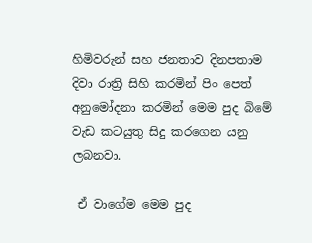හිමිවරුන් සහ ජනතාව දිනපතාම දිවා රාත්‍රි සිහි කරමින් පිං පෙත් අනුමෝදනා කරමින් මෙම පුද බිමේ වැඩ කටයුතු සිදු කරගෙන යනු ලබනවා.

 ඒ වාගේම මෙම පුද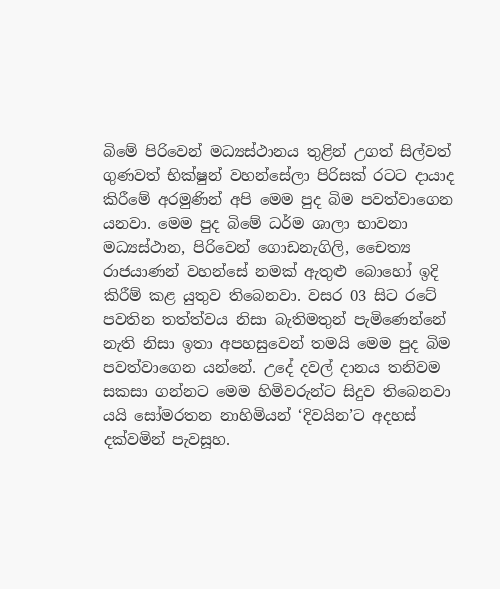බිමේ පිරිවෙන් මධ්‍යස්ථානය තුළින් උගත් සිල්වත් ගුණවත් භික්ෂුන් වහන්සේලා පිරිසක් රටට දායාද කිරීමේ අරමුණින් අපි මෙම පුද බිම පවත්වාගෙන යනවා. මෙම පුද බිමේ ධර්ම ශාලා භාවනා මධ්‍යස්ථාන, පිරිවෙන් ගොඩනැගිලි, චෛත්‍ය රාජයාණන් වහන්සේ නමක් ඇතුළු බොහෝ ඉදි කිරීම් කළ යුතුව තිබෙනවා. වසර 03 සිට රටේ පවතින තත්ත්වය නිසා බැතිමතුන් පැමිණෙන්නේ නැති නිසා ඉතා අපහසුවෙන් තමයි මෙම පුද බිම පවත්වාගෙන යන්නේ. උදේ දවල් දානය තනිවම සකසා ගන්නට මෙම හිමිවරුන්ට සිදුව තිබෙනවා යයි සෝමරතන නාහිමියන් ‘දිවයින’ට අදහස් දක්වමින් පැවසූහ.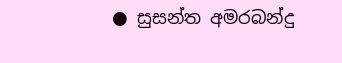● සුසන්ත අමරබන්දු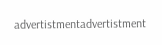advertistmentadvertistment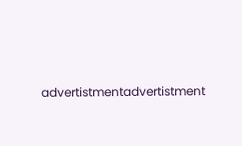advertistmentadvertistment